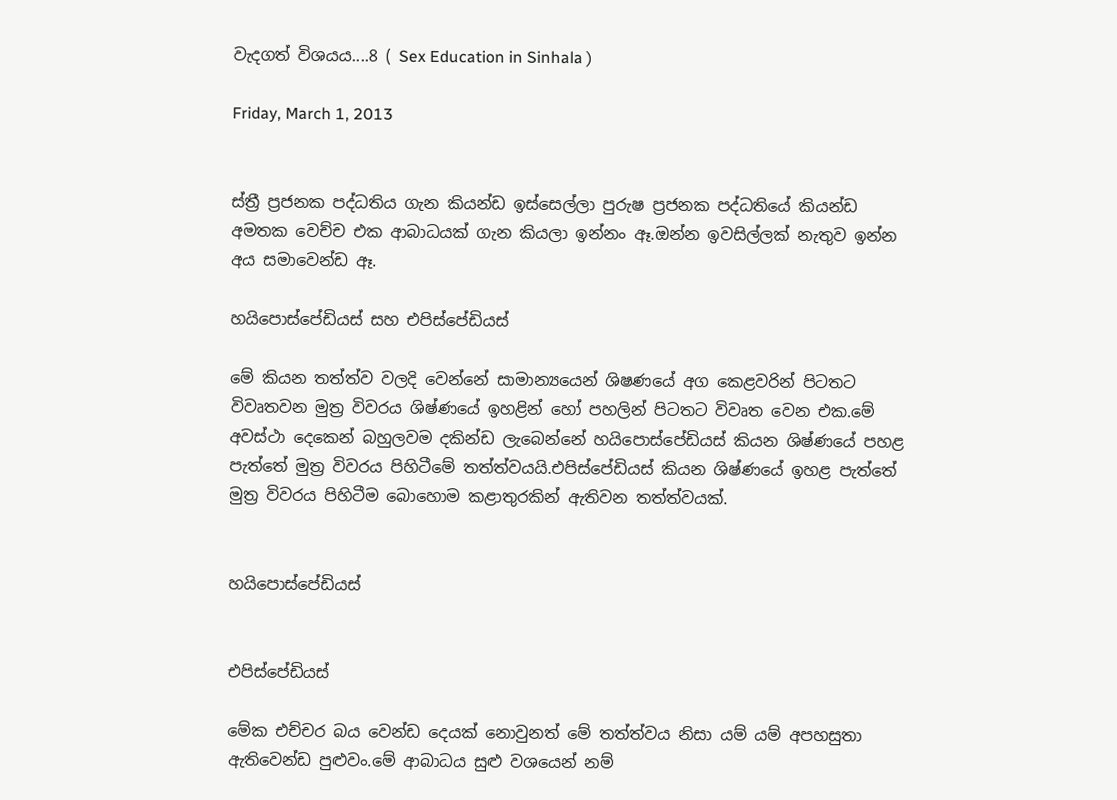වැදගත් විශයය....8 ( Sex Education in Sinhala )

Friday, March 1, 2013


ස්ත්‍රී ප්‍රජනක පද්ධතිය ගැන කියන්ඩ ඉස්සෙල්ලා පුරුෂ ප්‍රජනක පද්ධතියේ කියන්ඩ අමතක වෙච්ච එක ආබාධයක් ගැන කියලා ඉන්නං ඈ.ඔන්න ඉවසිල්ලක් නැතුව ඉන්න අය සමාවෙන්ඩ ඈ.

හයිපොස්පේඩියස් සහ එපිස්පේඩියස්

මේ කියන තත්ත්ව වලදි වෙන්නේ සාමාන්‍යයෙන් ශිෂණයේ අග කෙළවරින් පිටතට විවෘතවන මුත්‍ර විවරය ශිෂ්ණයේ ඉහළින් හෝ පහලින් පිටතට විවෘත වෙන එක.මේ අවස්ථා දෙකෙන් බහුලවම දකින්ඩ ලැබෙන්නේ හයිපොස්පේඩියස් කියන ශිෂ්ණයේ පහළ පැත්තේ මුත්‍ර විවරය පිහිටීමේ තත්ත්වයයි.එපිස්පේඩියස් කියන ශිෂ්ණයේ ඉහළ පැත්තේ මුත්‍ර විවරය පිහිටීම බොහොම කළාතුරකින් ඇතිවන තත්ත්වයක්.


හයිපොස්පේඩියස්


එපිස්පේඩියස්

මේක එච්චර බය වෙන්ඩ දෙයක් නොවුනත් මේ තත්ත්වය නිසා යම් යම් අපහසුතා ඇතිවෙන්ඩ පුළුවං.මේ ආබාධය සුළු වශයෙන් නම්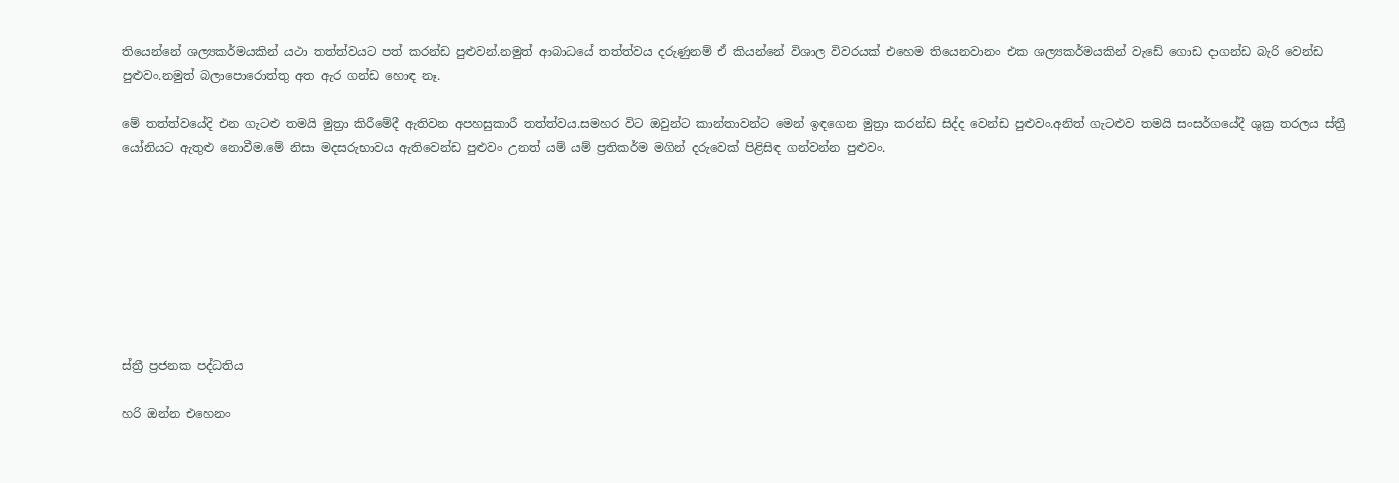තියෙන්නේ ශල්‍යකර්මයකින් යථා තත්ත්වයට පත් කරන්ඩ පුළුවන්.නමුත් ආබාධයේ තත්ත්වය දරුණුනම් ඒ කියන්නේ විශාල විවරයක් එහෙම තියෙනවානං එක ශල්‍යකර්මයකින් වැඩේ ගොඩ දාගන්ඩ බැරි වෙන්ඩ පුළුවං.නමුත් බලාපොරොත්තු අත ඇර ගන්ඩ හොඳ නෑ.

මේ තත්ත්වයේදි එන ගැටළු තමයි මුත්‍රා කිරීමේදී ඇතිවන අපහසුකාරී තත්ත්වය.සමහර විට ඔවුන්ට කාන්තාවන්ට මෙන් ඉඳගෙන මුත්‍රා කරන්ඩ සිද්ද වෙන්ඩ පුළුවං.අනිත් ගැටළුව තමයි සංසර්ගයේදී ශුක්‍ර තරලය ස්ත්‍රී යෝනියට ඇතුළු නොවීම.මේ නිසා මදසරුභාවය ඇතිවෙන්ඩ පුළුවං උනත් යම් යම් ප්‍රතිකර්ම මගින් දරුවෙක් පිළිසිඳ ගන්වන්න පුළුවං.








ස්ත්‍රී ප්‍රජනක පද්ධතිය

හරි ඔන්න එහෙනං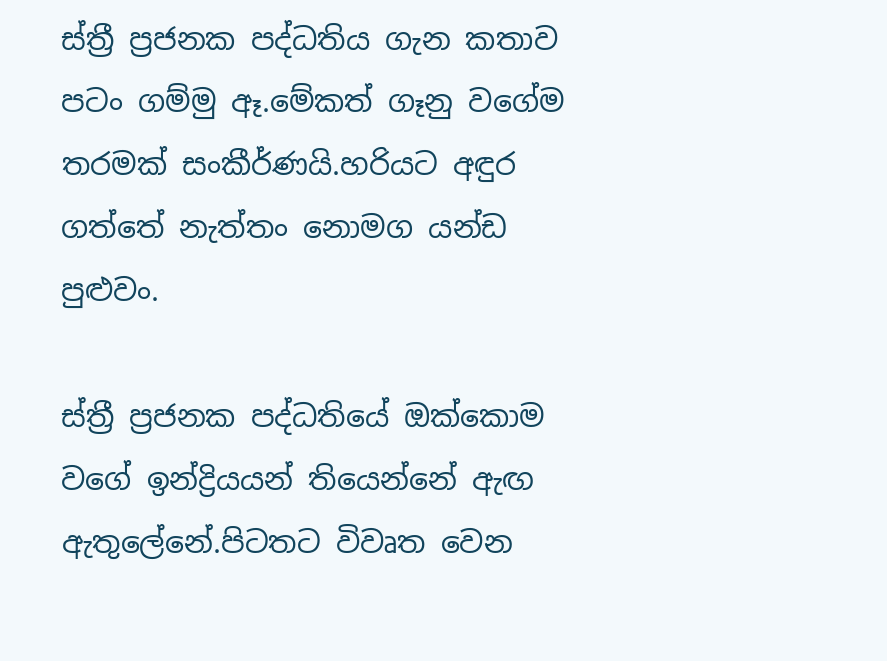ස්ත්‍රී ප්‍රජනක පද්ධතිය ගැන කතාව පටං ගම්මු ඈ.මේකත් ගෑනු වගේම තරමක් සංකීර්ණයි.හරියට අඳුර ගත්තේ නැත්තං නොමග යන්ඩ පුළුවං.

ස්ත්‍රී ප්‍රජනක පද්ධතියේ ඔක්කොම වගේ ඉන්ද්‍රියයන් තියෙන්නේ ඇඟ ඇතුලේනේ.පිටතට විවෘත වෙන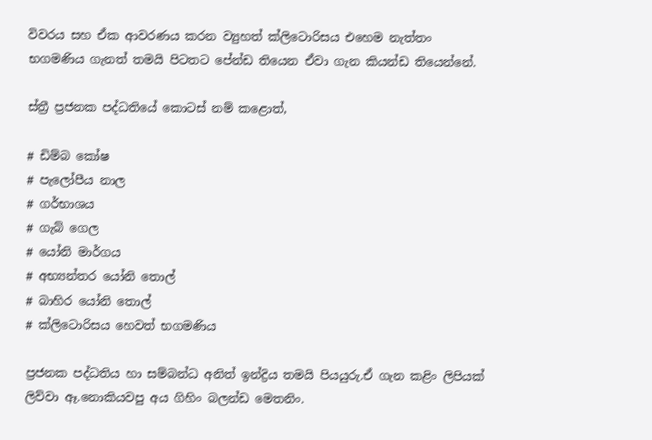විවරය සහ ඒක ආවරණය කරන ව්‍යුහත් ක්ලිටොරිසය එහෙම නැත්තං භගමණිය ගැනත් තමයි පිටතට පේන්ඩ තියෙන ඒවා ගැන කියන්ඩ තියෙන්නේ.

ස්ත්‍රී ප්‍රජනක පද්ධතියේ කොටස් නම් කළොත්,

# ඩිම්බ කෝෂ
# පැලෝපීය නාල
# ගර්භාශය
# ගැබ් ගෙල
# යෝනි මාර්ගය
# අභ්‍යන්තර යෝනි තොල්
# බාහිර යෝනි තොල්
# ක්ලිටොරිසය හෙවත් භගමණිය

ප්‍රජනක පද්ධතිය හා සම්බන්ධ අනිත් ඉන්ද්‍රිය තමයි පියයුරු.ඒ ගැන කළිං ලිපියක් ලිව්වා ඈ.නොකියවපු අය ගිහිං බලන්ඩ මෙතනිං.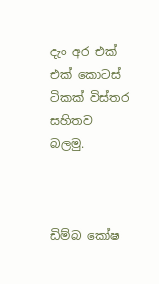දැං අර එක් එක් කොටස් ටිකක් විස්තර සහිතව බලමු.



ඩිම්බ කෝෂ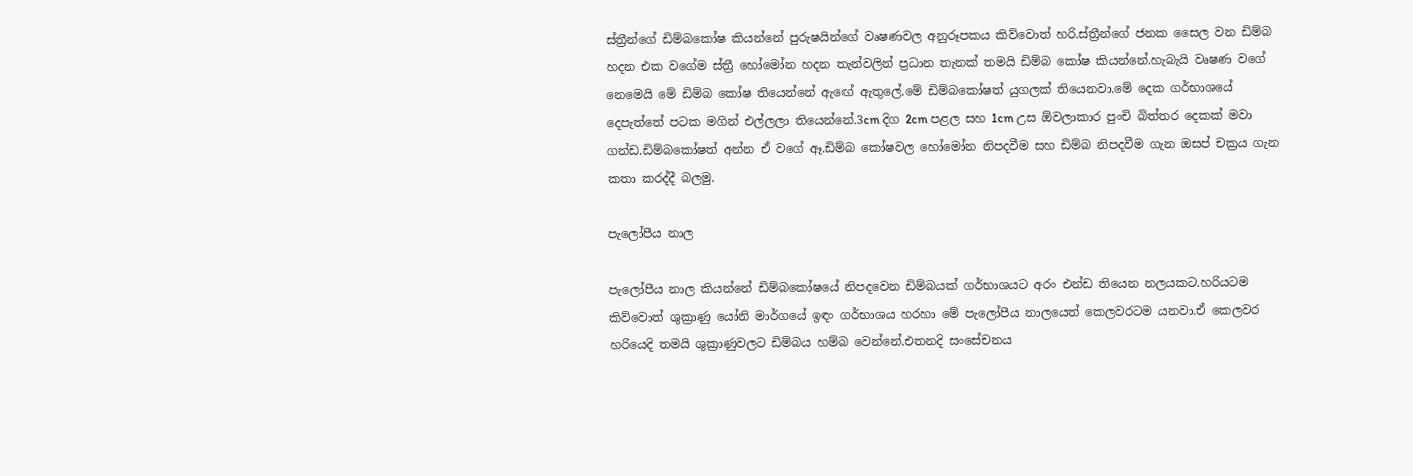ස්ත්‍රීන්ගේ ඩිම්බකෝෂ කියන්නේ පුරුෂයින්ගේ වෘෂණවල අනුරූපකය කිව්වොත් හරි.ස්ත්‍රීන්ගේ ජනක සෛල වන ඩිම්බ හදන එක වගේම ස්ත්‍රී හෝමෝන හදන තැන්වලින් ප්‍රධාන තැනක් තමයි ඩිම්බ කෝෂ කියන්නේ.හැබැයි වෘෂණ වගේ නෙමෙයි මේ ඩිම්බ කෝෂ තියෙන්නේ ඇඟේ ඇතුලේ.මේ ඩිම්බකෝෂත් යුගලක් තියෙනවා.මේ දෙක ගර්භාශයේ දෙපැත්තේ පටක මගින් එල්ලලා තියෙන්නේ.3cm දිග 2cm පළල සහ 1cm උස ඕවලාකාර පුංචි බිත්තර දෙකක් මවා ගන්ඩ.ඩිම්බකෝෂත් අන්න ඒ වගේ ඈ.ඩිම්බ කෝෂවල හෝමෝන නිපදවීම සහ ඩිම්බ නිපදවීම ගැන ඔසප් චක්‍රය ගැන කතා කරද්දී බලමු.

පැලෝපීය නාල

පැලෝපීය නාල කියන්නේ ඩිම්බකෝෂයේ නිපදවෙන ඩිම්බයක් ගර්භාශයට අරං එන්ඩ තියෙන නලයකට.හරියටම කිව්වොත් ශුක්‍රාණු යෝනි මාර්ගයේ ඉඳං ගර්භාශය හරහා මේ පැලෝපීය නාලයෙත් කෙලවරටම යනවා.ඒ කෙලවර හරියෙදි තමයි ශුක්‍රාණුවලට ඩිම්බය හම්බ වෙන්නේ.එතනදි සංසේචනය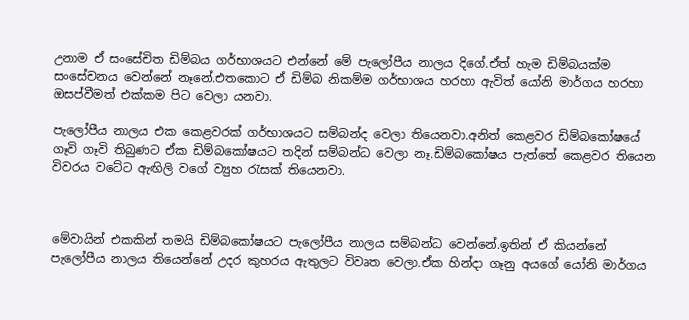උනාම ඒ සංසේචිත ඩිම්බය ගර්භාශයට එන්නේ මේ පැලෝපීය නාලය දිගේ.ඒත් හැම ඩිම්බයක්ම සංසේචනය වෙන්නේ නෑනේ.එතකොට ඒ ඩිම්බ නිකම්ම ගර්භාශය හරහා ඇවිත් යෝනි මාර්ගය හරහා ඔසප්වීමත් එක්කම පිට වෙලා යනවා.

පැලෝපීය නාලය එක කෙළවරක් ගර්භාශයට සම්බන්ද වෙලා තියෙනවා.අනිත් කෙළවර ඩිම්බකෝෂයේ ගෑවි ගෑවි තිබුණට ඒක ඩිම්බකෝෂයට තදින් සම්බන්ධ වෙලා නෑ.ඩිම්බකෝෂය පැත්තේ කෙළවර තියෙන විවරය වටේට ඇඟිලි වගේ ව්‍යුහ රැසක් තියෙනවා.



මේවායින් එකකින් තමයි ඩිම්බකෝෂ‍යට පැලෝපීය නාලය සම්බන්ධ වෙන්නේ.ඉතින් ඒ කියන්නේ පැලෝපීය නාලය තියෙන්නේ උදර කුහරය ඇතුලට විවෘත වෙලා.ඒක හින්දා ගෑනු අයගේ යෝනි මාර්ගය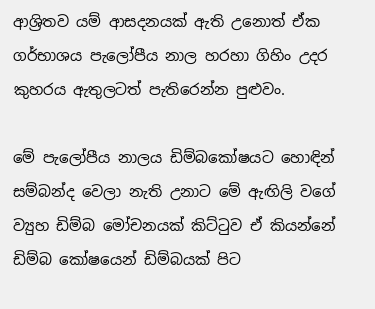ආශ්‍රිතව යම් ආසදනයක් ඇති උනොත් ඒක ගර්භාශය පැලෝපීය නාල හරහා ගිහිං උදර කුහරය ඇතුලටත් පැතිරෙන්න පුළුවං.

මේ පැලෝපීය නාලය ඩිම්බකෝෂ‍යට හොඳින් සම්බන්ද වෙලා නැති උනාට මේ ඇඟිලි වගේ ව්‍යුහ ඩිම්බ මෝචනයක් කිට්ටුව ඒ කියන්නේ ඩිම්බ කෝෂයෙන් ඩිම්බයක් පිට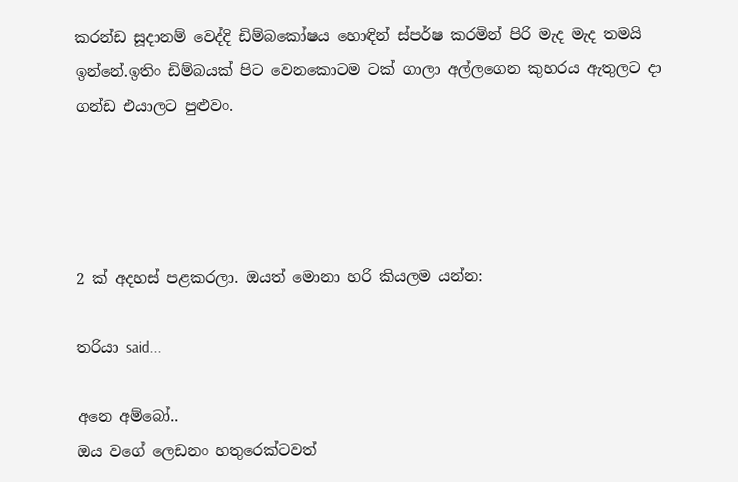කරන්ඩ සූදානම් වෙද්දි ඩිම්බකෝෂය හොඳින් ස්පර්ෂ කරමින් පිරි මැද මැද තමයි ඉන්නේ.ඉතිං ඩිම්බයක් පිට වෙනකොටම ටක් ගාලා අල්ලගෙන කුහරය ඇතුලට දා ගන්ඩ එයාලට පුළුවං.




2 ක් අදහස් පළකරලා. ඔයත් මොනා හරි කියලම යන්න:

තරියා said...

අනෙ අම්බෝ..
ඔය වගේ ලෙඩනං හතුරෙක්ටවත්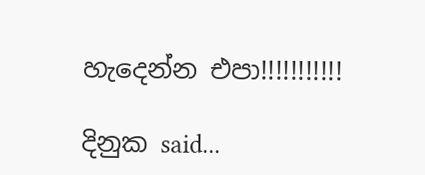හැදෙන්න එපා!!!!!!!!!!!

දිනුක said...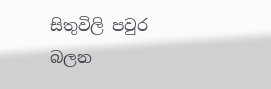සිතුවිලි පවුර බලන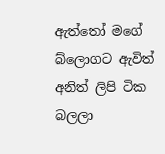ඇත්තෝ මගේ බ්ලොගට ඇවිත් අනිත් ලිපි ටික බලලා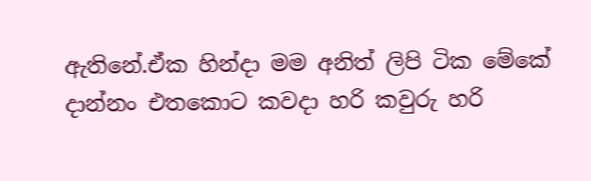ඇතිනේ.ඒක හින්දා මම අනිත් ලිපි ටික මේකේ දාන්නං එතකොට කවදා හරි කවුරු හරි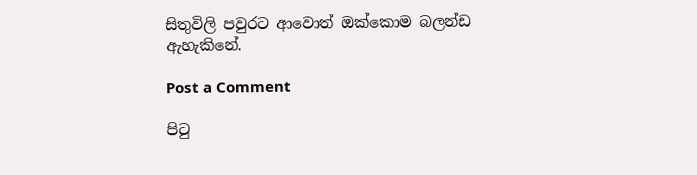සිතුවිලි පවුරට ආවොත් ඔක්කොම බලන්ඩ ඇහැකිනේ.

Post a Comment

පි‍ටු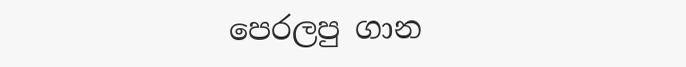පෙරලපු ගාන